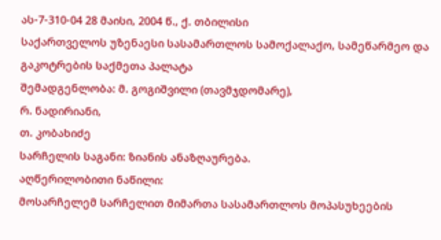ას-7-310-04 28 მაისი, 2004 წ., ქ. თბილისი
საქართველოს უზენაესი სასამართლოს სამოქალაქო, სამეწარმეო და გაკოტრების საქმეთა პალატა
შემადგენლობა: მ. გოგიშვილი (თავმჯდომარე),
რ. ნადირიანი,
თ. კობახიძე
სარჩელის საგანი: ზიანის ანაზღაურება.
აღწერილობითი ნაწილი:
მოსარჩელემ სარჩელით მიმართა სასამართლოს მოპასუხეების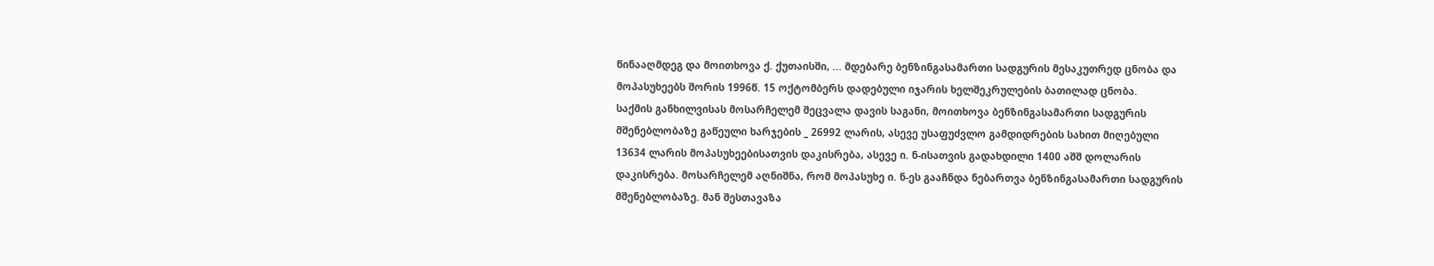წინააღმდეგ და მოითხოვა ქ. ქუთაისში, ... მდებარე ბენზინგასამართი სადგურის მესაკუთრედ ცნობა და მოპასუხეებს შორის 1996წ. 15 ოქტომბერს დადებული იჯარის ხელშეკრულების ბათილად ცნობა.
საქმის განხილვისას მოსარჩელემ შეცვალა დავის საგანი, მოითხოვა ბენზინგასამართი სადგურის მშენებლობაზე გაწეული ხარჯების _ 26992 ლარის, ასევე უსაფუძვლო გამდიდრების სახით მიღებული 13634 ლარის მოპასუხეებისათვის დაკისრება, ასევე ი. ნ-ისათვის გადახდილი 1400 აშშ დოლარის დაკისრება. მოსარჩელემ აღნიშნა, რომ მოპასუხე ი. ნ-ეს გააჩნდა ნებართვა ბენზინგასამართი სადგურის მშენებლობაზე. მან შესთავაზა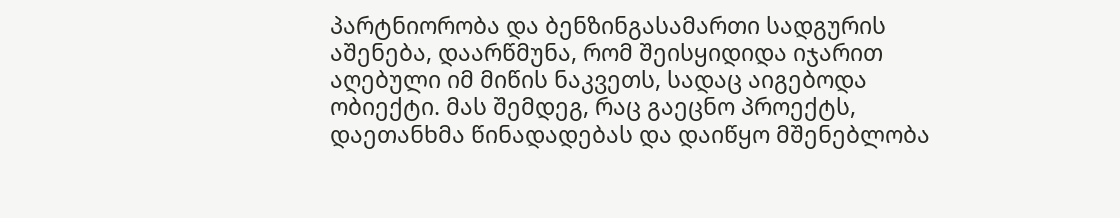პარტნიორობა და ბენზინგასამართი სადგურის აშენება, დაარწმუნა, რომ შეისყიდიდა იჯარით აღებული იმ მიწის ნაკვეთს, სადაც აიგებოდა ობიექტი. მას შემდეგ, რაც გაეცნო პროექტს, დაეთანხმა წინადადებას და დაიწყო მშენებლობა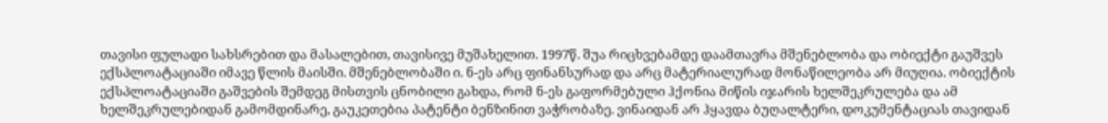თავისი ფულადი სახსრებით და მასალებით, თავისივე მუშახელით. 1997წ. შუა რიცხვებამდე დაამთავრა მშენებლობა და ობიექტი გაუშვეს ექსპლოატაციაში იმავე წლის მაისში. მშენებლობაში ი. ნ-ეს არც ფინანსურად და არც მატერიალურად მონაწილეობა არ მიუღია. ობიექტის ექსპლოატაციაში გაშვების შემდეგ მისთვის ცნობილი გახდა, რომ ნ-ეს გაფორმებული ჰქონია მიწის იჯარის ხელშეკრულება და ამ ხელშეკრულებიდან გამომდინარე, გაუკეთებია პატენტი ბენზინით ვაჭრობაზე. ვინაიდან არ ჰყავდა ბუღალტერი, დოკუმენტაციას თავიდან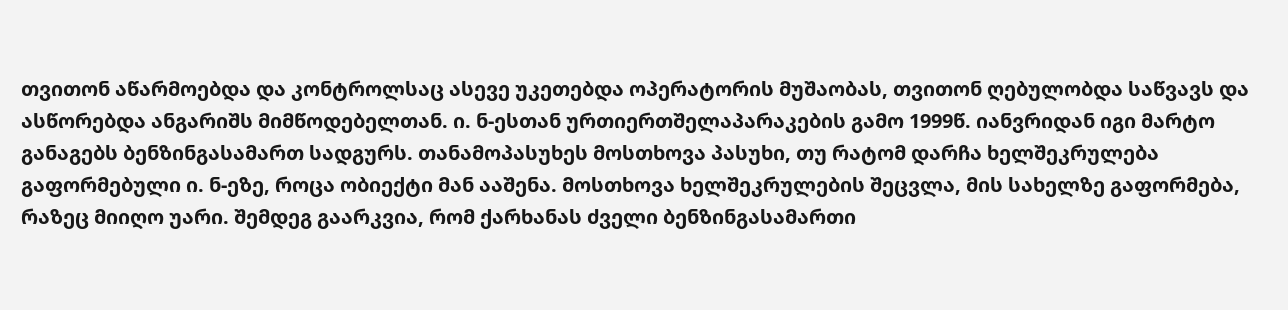თვითონ აწარმოებდა და კონტროლსაც ასევე უკეთებდა ოპერატორის მუშაობას, თვითონ ღებულობდა საწვავს და ასწორებდა ანგარიშს მიმწოდებელთან. ი. ნ-ესთან ურთიერთშელაპარაკების გამო 1999წ. იანვრიდან იგი მარტო განაგებს ბენზინგასამართ სადგურს. თანამოპასუხეს მოსთხოვა პასუხი, თუ რატომ დარჩა ხელშეკრულება გაფორმებული ი. ნ-ეზე, როცა ობიექტი მან ააშენა. მოსთხოვა ხელშეკრულების შეცვლა, მის სახელზე გაფორმება, რაზეც მიიღო უარი. შემდეგ გაარკვია, რომ ქარხანას ძველი ბენზინგასამართი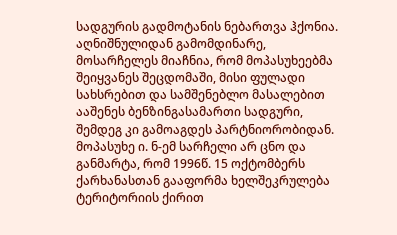სადგურის გადმოტანის ნებართვა ჰქონია. აღნიშნულიდან გამომდინარე, მოსარჩელეს მიაჩნია, რომ მოპასუხეებმა შეიყვანეს შეცდომაში, მისი ფულადი სახსრებით და სამშენებლო მასალებით ააშენეს ბენზინგასამართი სადგური, შემდეგ კი გამოაგდეს პარტნიორობიდან.
მოპასუხე ი. ნ-ემ სარჩელი არ ცნო და განმარტა, რომ 1996წ. 15 ოქტომბერს ქარხანასთან გააფორმა ხელშეკრულება ტერიტორიის ქირით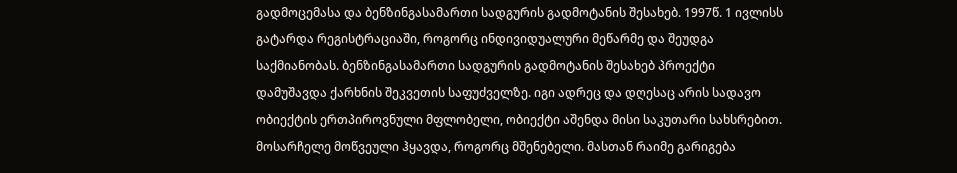გადმოცემასა და ბენზინგასამართი სადგურის გადმოტანის შესახებ. 1997წ. 1 ივლისს გატარდა რეგისტრაციაში, როგორც ინდივიდუალური მეწარმე და შეუდგა საქმიანობას. ბენზინგასამართი სადგურის გადმოტანის შესახებ პროექტი დამუშავდა ქარხნის შეკვეთის საფუძველზე. იგი ადრეც და დღესაც არის სადავო ობიექტის ერთპიროვნული მფლობელი, ობიექტი აშენდა მისი საკუთარი სახსრებით. მოსარჩელე მოწვეული ჰყავდა, როგორც მშენებელი. მასთან რაიმე გარიგება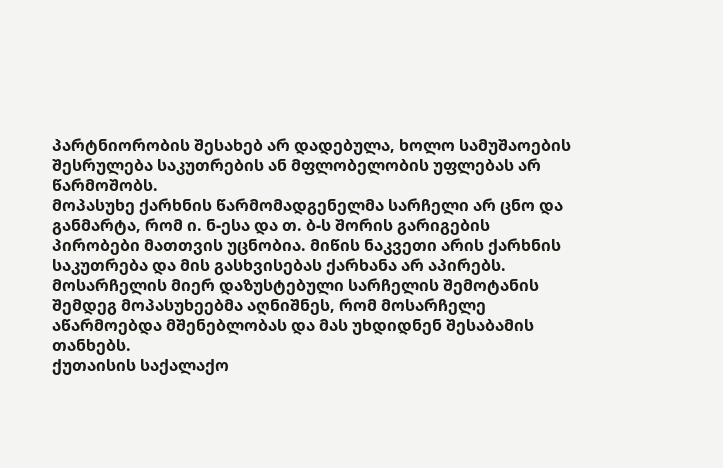პარტნიორობის შესახებ არ დადებულა, ხოლო სამუშაოების შესრულება საკუთრების ან მფლობელობის უფლებას არ წარმოშობს.
მოპასუხე ქარხნის წარმომადგენელმა სარჩელი არ ცნო და განმარტა, რომ ი. ნ-ესა და თ. ბ-ს შორის გარიგების პირობები მათთვის უცნობია. მიწის ნაკვეთი არის ქარხნის საკუთრება და მის გასხვისებას ქარხანა არ აპირებს.
მოსარჩელის მიერ დაზუსტებული სარჩელის შემოტანის შემდეგ მოპასუხეებმა აღნიშნეს, რომ მოსარჩელე აწარმოებდა მშენებლობას და მას უხდიდნენ შესაბამის თანხებს.
ქუთაისის საქალაქო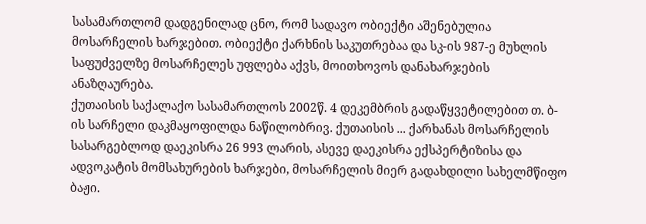სასამართლომ დადგენილად ცნო, რომ სადავო ობიექტი აშენებულია მოსარჩელის ხარჯებით. ობიექტი ქარხნის საკუთრებაა და სკ-ის 987-ე მუხლის საფუძველზე მოსარჩელეს უფლება აქვს, მოითხოვოს დანახარჯების ანაზღაურება.
ქუთაისის საქალაქო სასამართლოს 2002წ. 4 დეკემბრის გადაწყვეტილებით თ. ბ-ის სარჩელი დაკმაყოფილდა ნაწილობრივ. ქუთაისის ... ქარხანას მოსარჩელის სასარგებლოდ დაეკისრა 26 993 ლარის, ასევე დაეკისრა ექსპერტიზისა და ადვოკატის მომსახურების ხარჯები, მოსარჩელის მიერ გადახდილი სახელმწიფო ბაჟი.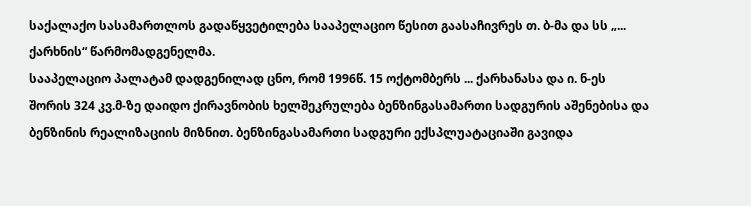საქალაქო სასამართლოს გადაწყვეტილება სააპელაციო წესით გაასაჩივრეს თ. ბ-მა და სს „... ქარხნის“ წარმომადგენელმა.
სააპელაციო პალატამ დადგენილად ცნო, რომ 1996წ. 15 ოქტომბერს ... ქარხანასა და ი. ნ-ეს შორის 324 კვ.მ-ზე დაიდო ქირავნობის ხელშეკრულება ბენზინგასამართი სადგურის აშენებისა და ბენზინის რეალიზაციის მიზნით. ბენზინგასამართი სადგური ექსპლუატაციაში გავიდა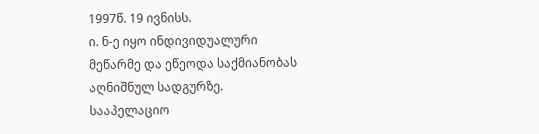1997წ. 19 ივნისს.
ი. ნ-ე იყო ინდივიდუალური მეწარმე და ეწეოდა საქმიანობას აღნიშნულ სადგურზე.
სააპელაციო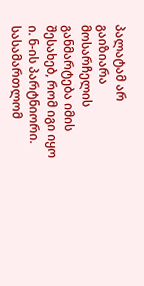პალატამ არ გაიზიარა მოსარჩელის განმარტება იმის შესახებ, რომ იგი იყო ი. ნ-ის პარტნიორი. სასამართლომ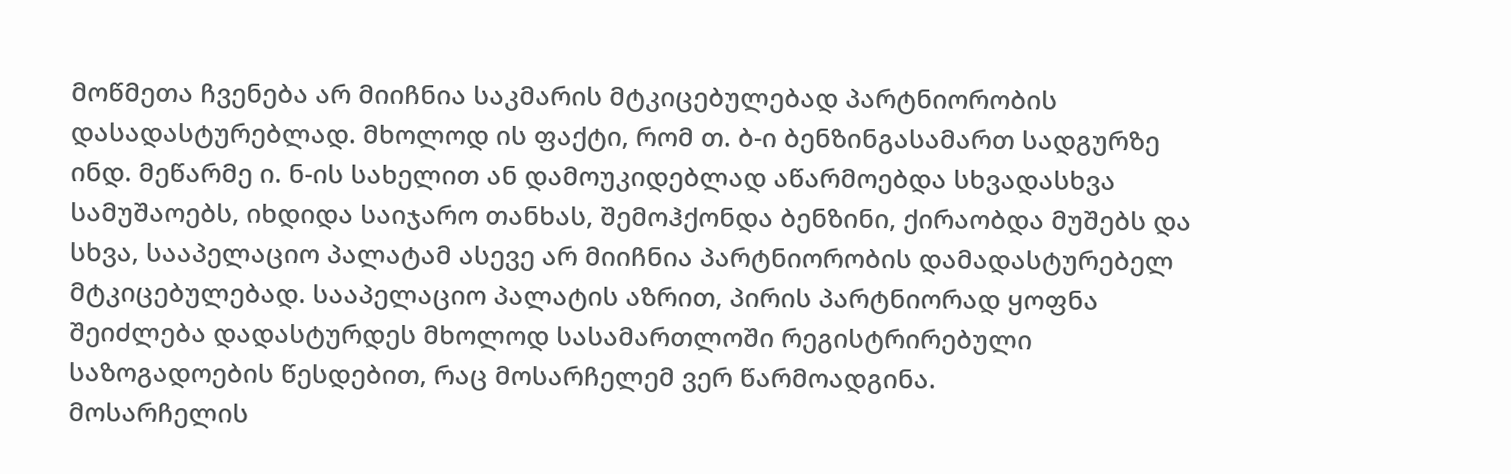მოწმეთა ჩვენება არ მიიჩნია საკმარის მტკიცებულებად პარტნიორობის დასადასტურებლად. მხოლოდ ის ფაქტი, რომ თ. ბ-ი ბენზინგასამართ სადგურზე ინდ. მეწარმე ი. ნ-ის სახელით ან დამოუკიდებლად აწარმოებდა სხვადასხვა სამუშაოებს, იხდიდა საიჯარო თანხას, შემოჰქონდა ბენზინი, ქირაობდა მუშებს და სხვა, სააპელაციო პალატამ ასევე არ მიიჩნია პარტნიორობის დამადასტურებელ მტკიცებულებად. სააპელაციო პალატის აზრით, პირის პარტნიორად ყოფნა შეიძლება დადასტურდეს მხოლოდ სასამართლოში რეგისტრირებული საზოგადოების წესდებით, რაც მოსარჩელემ ვერ წარმოადგინა.
მოსარჩელის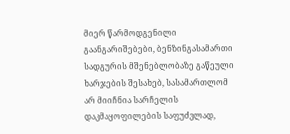მიერ წარმოდგენილი გაანგარიშებები, ბენზინგასამართი სადგურის მშენებლობაზე გაწეული ხარჯების შესახებ, სასამართლომ არ მიიჩნია სარჩელის დაკმაყოფილების საფუძვლად,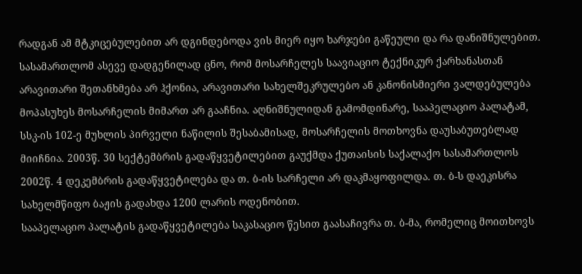რადგან ამ მტკიცებულებით არ დგინდებოდა ვის მიერ იყო ხარჯები გაწეული და რა დანიშნულებით.
სასამართლომ ასევე დადგენილად ცნო, რომ მოსარჩელეს საავიაციო ტექნიკურ ქარხანასთან არავითარი შეთანხმება არ ჰქონია, არავითარი სახელშეკრულებო ან კანონისმიერი ვალდებულება მოპასუხეს მოსარჩელის მიმართ არ გააჩნია. აღნიშნულიდან გამომდინარე, სააპელაციო პალატამ, სსკ-ის 102-ე მუხლის პირველი ნაწილის შესაბამისად, მოსარჩელის მოთხოვნა დაუსაბუთებლად მიიჩნია. 2003წ. 30 სექტემბრის გადაწყვეტილებით გაუქმდა ქუთაისის საქალაქო სასამართლოს 2002წ. 4 დეკემბრის გადაწყვეტილება და თ. ბ-ის სარჩელი არ დაკმაყოფილდა. თ. ბ-ს დაეკისრა სახელმწიფო ბაჟის გადახდა 1200 ლარის ოდენობით.
სააპელაციო პალატის გადაწყვეტილება საკასაციო წესით გაასაჩივრა თ. ბ-მა, რომელიც მოითხოვს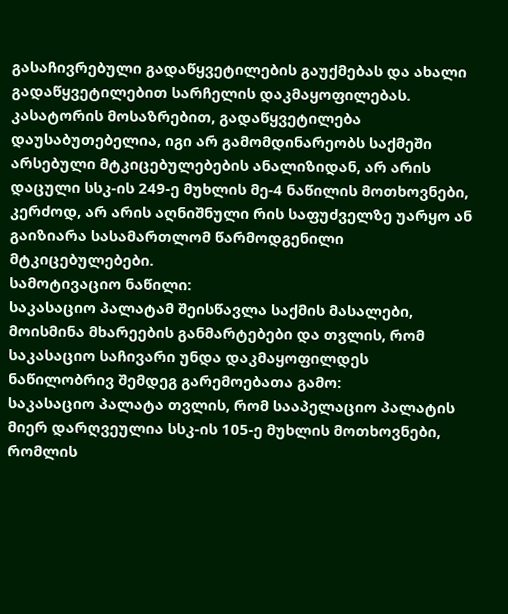გასაჩივრებული გადაწყვეტილების გაუქმებას და ახალი გადაწყვეტილებით სარჩელის დაკმაყოფილებას.
კასატორის მოსაზრებით, გადაწყვეტილება დაუსაბუთებელია, იგი არ გამომდინარეობს საქმეში არსებული მტკიცებულებების ანალიზიდან, არ არის დაცული სსკ-ის 249-ე მუხლის მე-4 ნაწილის მოთხოვნები, კერძოდ, არ არის აღნიშნული რის საფუძველზე უარყო ან გაიზიარა სასამართლომ წარმოდგენილი მტკიცებულებები.
სამოტივაციო ნაწილი:
საკასაციო პალატამ შეისწავლა საქმის მასალები, მოისმინა მხარეების განმარტებები და თვლის, რომ საკასაციო საჩივარი უნდა დაკმაყოფილდეს ნაწილობრივ შემდეგ გარემოებათა გამო:
საკასაციო პალატა თვლის, რომ სააპელაციო პალატის მიერ დარღვეულია სსკ-ის 105-ე მუხლის მოთხოვნები, რომლის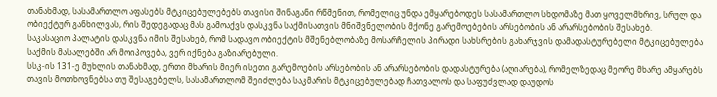თანახმად, სასამართლო აფასებს მტკიცებულებებს თავისი შინაგანი რწმენით, რომელიც უნდა ემყარებოდეს სასამართლო სხდომაზე მათ ყოველმხრივ, სრულ და ობიექტურ განხილვას, რის შედეგადაც მას გამოაქვს დასკვნა საქმისათვის მნიშვნელობის მქონე გარემოებების არსებობის ან არარსებობის შესახებ.
საკასაციო პალატის დასკვნა იმის შესახებ, რომ სადავო ობიექტის მშენებლობაზე მოსარჩელის პირადი სახსრების გახარჯვის დამადასტურებელი მტკიცებულება საქმის მასალებში არ მოიპოვება, ვერ იქნება გაზიარებული.
სსკ-ის 131-ე მუხლის თანახმად, ერთი მხარის მიერ ისეთი გარემოების არსებობის ან არარსებობის დადასტურება (აღიარება), რომელზედაც მეორე მხარე ამყარებს თავის მოთხოვნებსა თუ შესაგებელს, სასამართლომ შეიძლება საკმარის მტკიცებულებად ჩათვალოს და საფუძვლად დაუდოს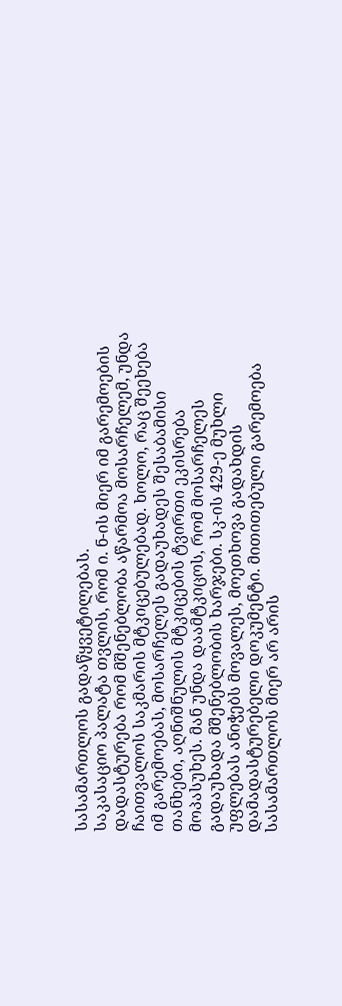სასამართლოს გადაწყვეტილებას.
საკასაციო პალატა თვლის, რომ ი. ნ-ის მიერ იმ გარემოების დადასტურება რომ მშენებლობა აწარმოა მოსარჩელემ, უნდა ჩაითვალოს საკმარის მტკიცებულებად. ხოლო, რაც შეეხება იმ გარემოებას, მოსარჩელეს გადაუხადეს შესაბამისი თანხები, აღნიშნულის მტკიცების ტვირთი ეკისრება მოპასუხეს. მან უნდა დაამტკიცოს, რომ მოსარჩელეს გადაუხადა მშენებლობის ხარჯები. სკ-ის 429-ე მუხლი უფლებას ანიჭებს მოვალეს, მოეთხოვა გადახდის დამადასტურებელი დოკუმენტი. მითითებული გარემოება სასამართლოს მიერ არ არის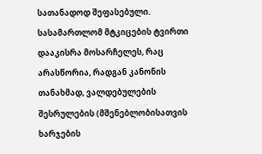სათანადოდ შეფასებული. სასამართლომ მტკიცების ტვირთი დააკისრა მოსარჩელეს, რაც არასწორია, რადგან კანონის თანახმად, ვალდებულების შესრულების (მშენებლობისათვის ხარჯების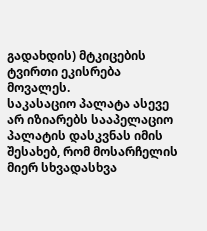გადახდის) მტკიცების ტვირთი ეკისრება მოვალეს.
საკასაციო პალატა ასევე არ იზიარებს სააპელაციო პალატის დასკვნას იმის შესახებ, რომ მოსარჩელის მიერ სხვადასხვა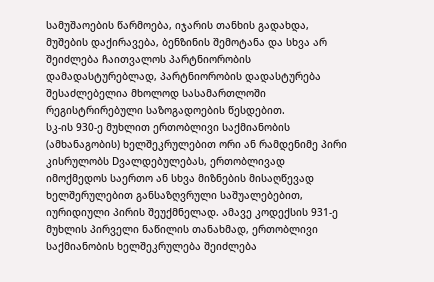სამუშაოების წარმოება, იჯარის თანხის გადახდა, მუშების დაქირავება, ბენზინის შემოტანა და სხვა არ შეიძლება ჩაითვალოს პარტნიორობის დამადასტურებლად, პარტნიორობის დადასტურება შესაძლებელია მხოლოდ სასამართლოში რეგისტრირებული საზოგადოების წესდებით.
სკ-ის 930-ე მუხლით ერთობლივი საქმიანობის (ამხანაგობის) ხელშეკრულებით ორი ან რამდენიმე პირი კისრულობს Dვალდებულებას, ერთობლივად იმოქმედოს საერთო ან სხვა მიზნების მისაღწევად ხელშერულებით განსაზღვრული საშუალებებით, იურიდიული პირის შეუქმნელად. ამავე კოდექსის 931-ე მუხლის პირველი ნაწილის თანახმად, ერთობლივი საქმიანობის ხელშეკრულება შეიძლება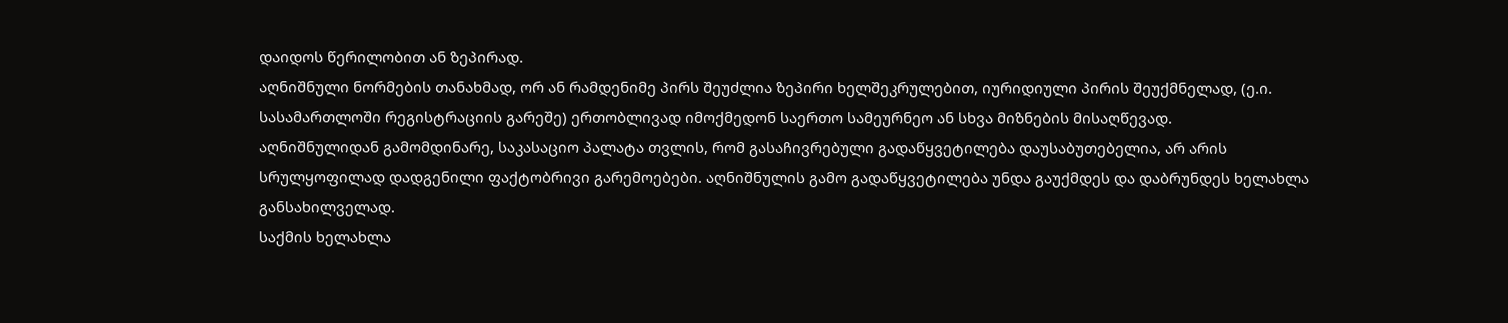დაიდოს წერილობით ან ზეპირად.
აღნიშნული ნორმების თანახმად, ორ ან რამდენიმე პირს შეუძლია ზეპირი ხელშეკრულებით, იურიდიული პირის შეუქმნელად, (ე.ი. სასამართლოში რეგისტრაციის გარეშე) ერთობლივად იმოქმედონ საერთო სამეურნეო ან სხვა მიზნების მისაღწევად.
აღნიშნულიდან გამომდინარე, საკასაციო პალატა თვლის, რომ გასაჩივრებული გადაწყვეტილება დაუსაბუთებელია, არ არის სრულყოფილად დადგენილი ფაქტობრივი გარემოებები. აღნიშნულის გამო გადაწყვეტილება უნდა გაუქმდეს და დაბრუნდეს ხელახლა განსახილველად.
საქმის ხელახლა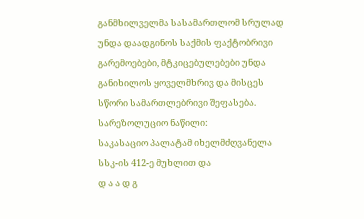განმხილველმა სასამართლომ სრულად უნდა დაადგინოს საქმის ფაქტობრივი გარემოებები, მტკიცებულებები უნდა განიხილოს ყოველმხრივ და მისცეს სწორი სამართლებრივი შეფასება.
სარეზოლუციო ნაწილი:
საკასაციო პალატამ იხელმძღვანელა სსკ-ის 412-ე მუხლით და
დ ა ა დ გ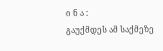ი ნ ა :
გაუქმდეს ამ საქმეზე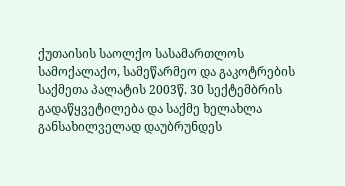ქუთაისის საოლქო სასამართლოს სამოქალაქო, სამეწარმეო და გაკოტრების საქმეთა პალატის 2003წ. 30 სექტემბრის გადაწყვეტილება და საქმე ხელახლა განსახილველად დაუბრუნდეს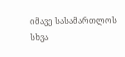იმავე სასამართლოს სხვა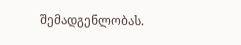შემადგენლობას.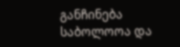განჩინება საბოლოოა და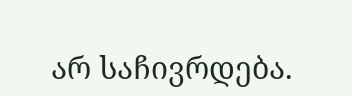არ საჩივრდება.